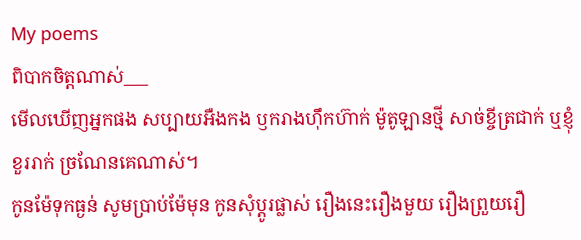My poems
ពិបាកចិត្តណាស់___
មើលឃើញអ្នកផង សប្បាយអឺងកង ឫករាងហ៊ឹកហ៊ាក់ ម៉ូតូឡានថ្មី សាច់ខ្ចីត្រជាក់ ឬខ្ញុំខួររាក់ ច្រណែនគេណាស់។
កូនម៉ែទុកធ្ងន់ សូមប្រាប់ម៉ែមុន កូនសុំប្តូរផ្លាស់ រឿងនេះរឿងមួយ រឿងព្រួយរឿ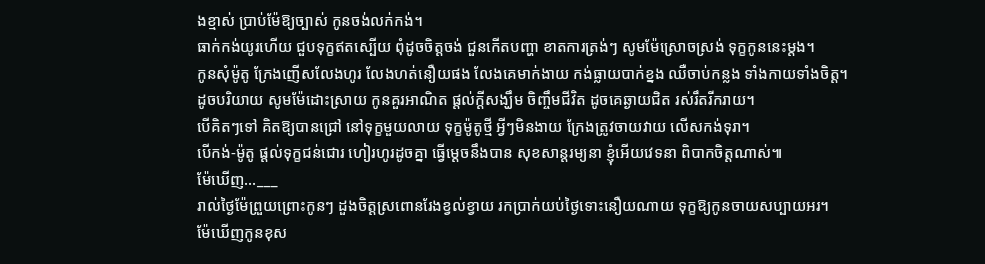ងខ្មាស់ ប្រាប់ម៉ែឱ្យច្បាស់ កូនចង់លក់កង់។
ធាក់កង់យូរហើយ ជួបទុក្ខឥតស្បើយ ពុំដូចចិត្តចង់ ជួនកើតបញ្ហា ខាតការត្រង់ៗ សូមម៉ែស្រោចស្រង់ ទុក្ខកូននេះម្តង។
កូនសុំម៉ូតូ ក្រែងញើសលែងហូរ លែងហត់នឿយផង លែងគេមាក់ងាយ កង់ធ្លាយបាក់ខ្នង ឈឺចាប់កន្លង ទាំងកាយទាំងចិត្ត។
ដូចបរិយាយ សូមម៉ែដោះស្រាយ កូនគួរអាណិត ផ្តល់ក្តីសង្ឃឹម ចិញ្ចឹមជីវិត ដូចគេឆ្ងាយជិត រស់រឹតរីករាយ។
បើគិតៗទៅ គិតឱ្យបានជ្រៅ នៅទុក្ខមួយលាយ ទុក្ខម៉ូតូថ្មី អ្វីៗមិនងាយ ក្រែងត្រូវចាយវាយ លើសកង់ទុរា។
បើកង់-ម៉ូតូ ផ្តល់ទុក្ខជន់ជោរ ហៀរហូរដូចគ្នា ធ្វើម្តេចនឹងបាន សុខសាន្តរម្យនា ខ្ញុំអើយវេទនា ពិបាកចិត្តណាស់៕
ម៉ែឃើញ…___
រាល់ថ្ងៃម៉ែព្រួយព្រោះកូនៗ ដួងចិត្តស្រពោនរែងខ្វល់ខ្វាយ រកប្រាក់យប់ថ្ងៃទោះនឿយណាយ ទុក្ខឱ្យកូនចាយសប្បាយអរ។
ម៉ែឃើញកូនខុស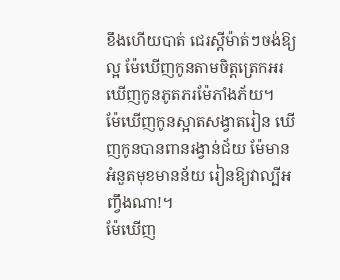ខឹងហើយបាត់ ជេរស្តីម៉ាត់ៗចង់ឱ្យល្អ ម៉ែឃើញកូនតាមចិត្តត្រេកអរ ឃើញកូនភូតភរម៉ែភាំងភ័យ។
ម៉ែឃើញកូនស្អាតសង្វាតរៀន ឃើញកូនបានពានរង្វាន់ជ័យ ម៉ែមានអំនួតមុខមានន័យ រៀនឱ្យវាល្បីអញ្វឹងណា!។
ម៉ែឃើញ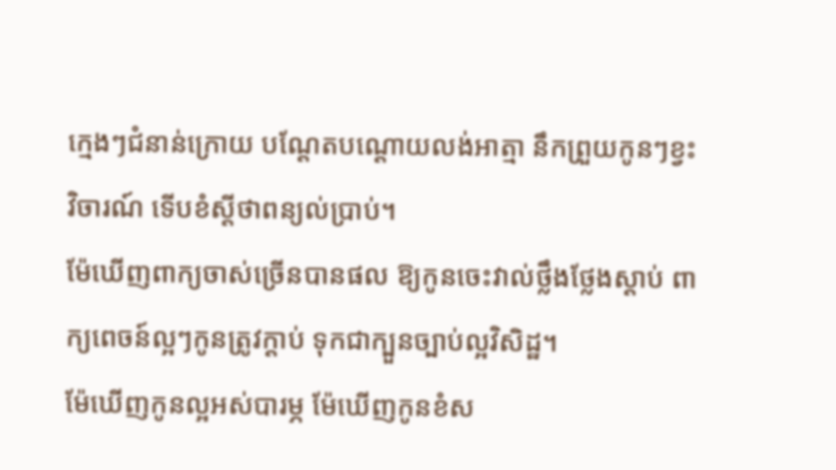ក្មេងៗជំនាន់ក្រោយ បណ្តែតបណ្តោយលង់អាត្មា នឹកព្រួយកូនៗខ្វះវិចារណ៍ ទើបខំស្តីថាពន្យល់ប្រាប់។
ម៉ែឃើញពាក្យចាស់ច្រើនបានផល ឱ្យកូនចេះវាល់ថ្លឹងថ្លែងស្តាប់ ពាក្យពេចន៍ល្អៗកូនត្រូវក្តាប់ ទុកជាក្បួនច្បាប់ល្អវិសិដ្ឋ។
ម៉ែឃើញកូនល្អអស់បារម្ភ ម៉ែឃើញកូនខំស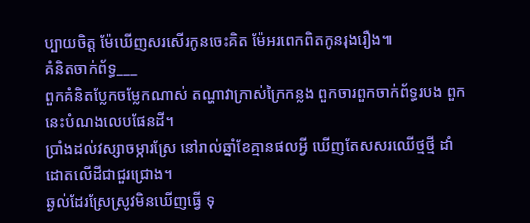ប្បាយចិត្ត ម៉ែឃើញសរសើរកូនចេះគិត ម៉ែអរពេកពិតកូនរុងរឿង៕
គំនិតចាក់ព័ទ្ធ___
ពួកគំនិតប្លែកចម្លែកណាស់ តណ្ហាវាក្រាស់ក្រៃកន្លង ពួកចារពួកចាក់ព័ទ្ធរបង ពួកនេះបំណងលេបផែនដី។
ប្រាំងដល់វស្សាចម្ការស្រែ នៅរាល់ឆ្នាំខែគ្មានផលអ្វី ឃើញតែសសរឈើថ្មថ្មី ដាំដោតលើដីជាជួរជ្រោង។
ឆ្ងល់ដែរស្រែស្រូវមិនឃើញធ្វើ ទុ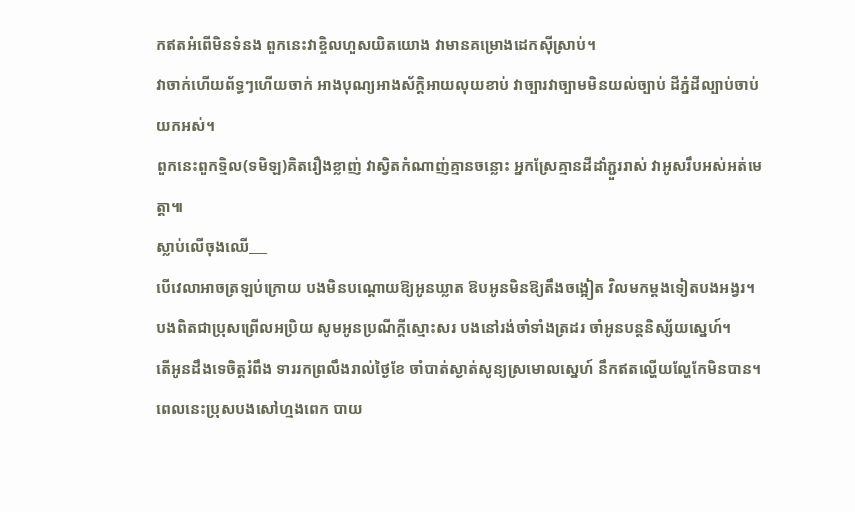កឥតអំពើមិនទំនង ពួកនេះវាខ្ចិលហួសយិតយោង វាមានគម្រោងដេកស៊ីស្រាប់។
វាចាក់ហើយព័ទ្ធៗហើយចាក់ អាងបុណ្យអាងស័ក្តិអាយលុយខាប់ វាច្បារវាច្បាមមិនយល់ច្បាប់ ដីភ្នំដីល្បាប់ចាប់យកអស់។
ពួកនេះពួកទ្មិល(ទមិឡ)គិតរឿងខ្លាញ់ វាស្វិតកំណាញ់គ្មានចន្លោះ អ្នកស្រែគ្មានដីដាំភ្ជួររាស់ វាអូសរឹបអស់អត់មេត្តា៕
ស្លាប់លើចុងឈើ___
បើវេលាអាចត្រឡប់ក្រោយ បងមិនបណ្តោយឱ្យអូនឃ្លាត ឱបអូនមិនឱ្យតឹងចង្អៀត វិលមកម្តងទៀតបងអង្វរ។
បងពិតជាប្រុសព្រើលអប្រិយ សូមអូនប្រណីក្តីស្មោះសរ បងនៅរង់ចាំទាំងត្រដរ ចាំអូនបន្តនិស្ស័យស្នេហ៍។
តើអូនដឹងទេចិត្តរំពឹង ទាររកព្រលឹងរាល់ថ្ងៃខែ ចាំបាត់ស្ងាត់សូន្យស្រមោលស្នេហ៍ នឹកឥតល្ហើយល្ហែកែមិនបាន។
ពេលនេះប្រុសបងសៅហ្មងពេក បាយ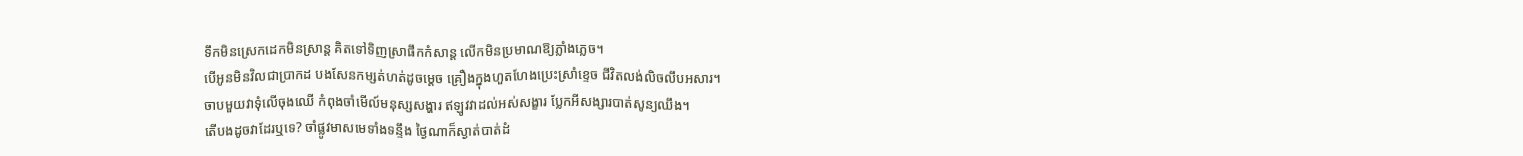ទឹកមិនស្រេកដេកមិនស្រាន្ត គិតទៅទិញស្រាផឹកកំសាន្ត លើកមិនប្រមាណឱ្យភ្លាំងភ្លេច។
បើអូនមិនវិលជាប្រាកដ បងសែនកម្សត់ហត់ដូចម្តេច គ្រឿងក្នុងហួតហែងប្រេះស្រាំខ្ទេច ជីវិតលង់លិចលឹបអសារ។
ចាបមួយវាទុំលើចុងឈើ កំពុងចាំមើល៍មនុស្សសង្ហារ ឥឡូវវាដល់អស់សង្ខារ ប្លែកអីសង្សារបាត់សូន្យឈឹង។
តើបងដូចវាដែរឬទេ? ចាំផ្លូវមាសមេទាំងទន្ទឹង ថ្ងៃណាក៏ស្ងាត់បាត់ដំ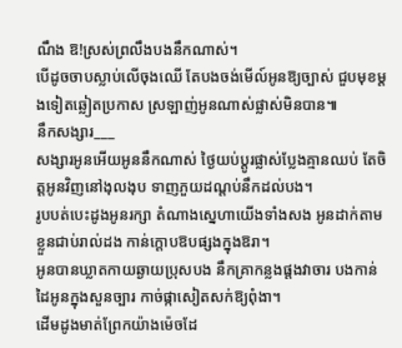ណឹង ឱ!ស្រស់ព្រលឹងបងនឹកណាស់។
បើដូចចាបស្លាប់លើចុងឈើ តែបងចង់មើល៍អូនឱ្យច្បាស់ ជួបមុខម្តងទៀតឆ្លៀតប្រកាស ស្រឡាញ់អូនណាស់ផ្លាស់មិនបាន៕
នឹកសង្សារ___
សង្សារអូនអើយអូននឹកណាស់ ថ្ងៃយប់ប្តូរផ្លាស់ប្លែងគ្មានឈប់ តែចិត្តអូនវិញនៅងុលងុប ទាញភួយដណ្តប់នឹកដល់បង។
រូបបត់បេះដូងអូនរក្សា តំណាងស្នេហាយើងទាំងសង អូនដាក់តាមខ្លួនជាប់រាល់ដង កាន់ក្តោបឱបផ្សងក្នុងឱរា។
អូនបានឃ្លាតកាយឆ្ងាយប្រុសបង នឹកគ្រាកន្លងផ្តងវាចារ បងកាន់ដៃអូនក្នុងសួនច្បារ កាច់ផ្កាសៀតសក់ឱ្យពុំងា។
ដើមដូងមាត់ព្រែកយ៉ាងម៉េចដែ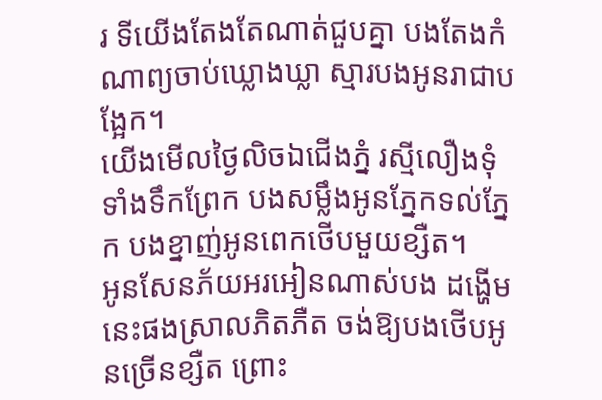រ ទីយើងតែងតែណាត់ជួបគ្នា បងតែងកំណាព្យចាប់ឃ្លោងឃ្លា ស្មារបងអូនរាជាបង្អែក។
យើងមើលថ្ងៃលិចឯជើងភ្នំ រស្មីលឿងទុំទាំងទឹកព្រែក បងសម្លឹងអូនភ្នែកទល់ភ្នែក បងខ្នាញ់អូនពេកថើបមួយខ្សឺត។
អូនសែនភ័យអរអៀនណាស់បង ដង្ហើមនេះផងស្រាលភិតភឺត ចង់ឱ្យបងថើបអូនច្រើនខ្សឺត ព្រោះ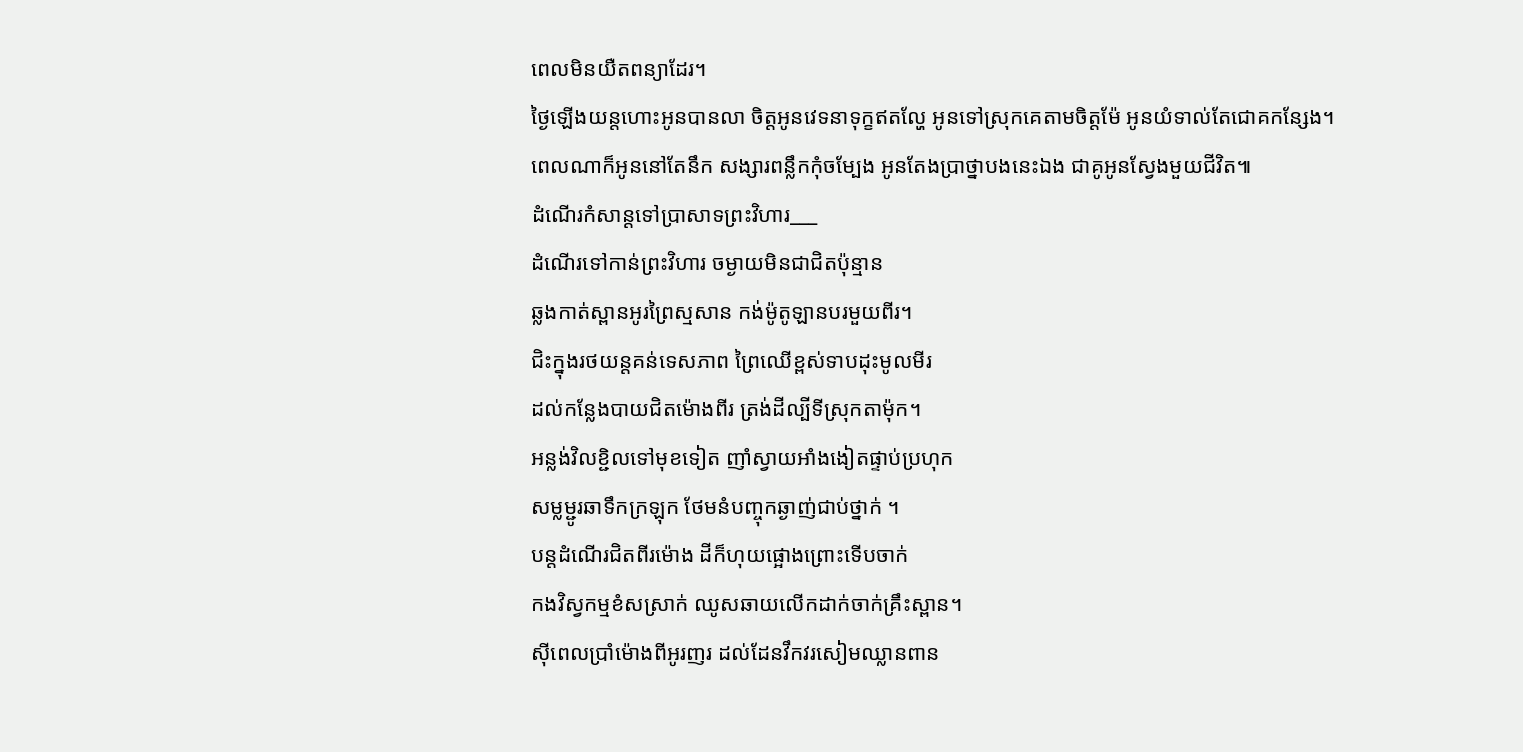ពេលមិនយឺតពន្យាដែរ។
ថ្ងៃឡើងយន្តហោះអូនបានលា ចិត្តអូនវេទនាទុក្ខឥតល្ហែ អូនទៅស្រុកគេតាមចិត្តម៉ែ អូនយំទាល់តែជោគកន្សែង។
ពេលណាក៏អូននៅតែនឹក សង្សារពន្លឹកកុំចម្បែង អូនតែងប្រាថ្នាបងនេះឯង ជាគូអូនស្វែងមួយជីវិត៕
ដំណើរកំសាន្តទៅប្រាសាទព្រះវិហារ___
ដំណើរទៅកាន់ព្រះវិហារ ចម្ងាយមិនជាជិតប៉ុន្មាន
ឆ្លងកាត់ស្ពានអូរព្រៃស្មសាន កង់ម៉ូតូឡានបរមួយពីរ។
ជិះក្នុងរថយន្តគន់ទេសភាព ព្រៃឈើខ្ពស់ទាបដុះមូលមីរ
ដល់កន្លែងបាយជិតម៉ោងពីរ ត្រង់ដីល្បីទីស្រុកតាម៉ុក។
អន្លង់វិលខ្ជិលទៅមុខទៀត ញាំស្វាយអាំងងៀតផ្ទាប់ប្រហុក
សម្លម្ជូរឆាទឹកក្រឡុក ថែមនំបញ្ចុកឆ្ងាញ់ជាប់ថ្នាក់ ។
បន្តដំណើរជិតពីរម៉ោង ដីក៏ហុយផ្អោងព្រោះទើបចាក់
កងវិស្វកម្មខំសស្រាក់ ឈូសឆាយលើកដាក់ចាក់គ្រឹះស្ពាន។
ស៊ីពេលប្រាំម៉ោងពីអូរញរ ដល់ដែនវឹកវរសៀមឈ្លានពាន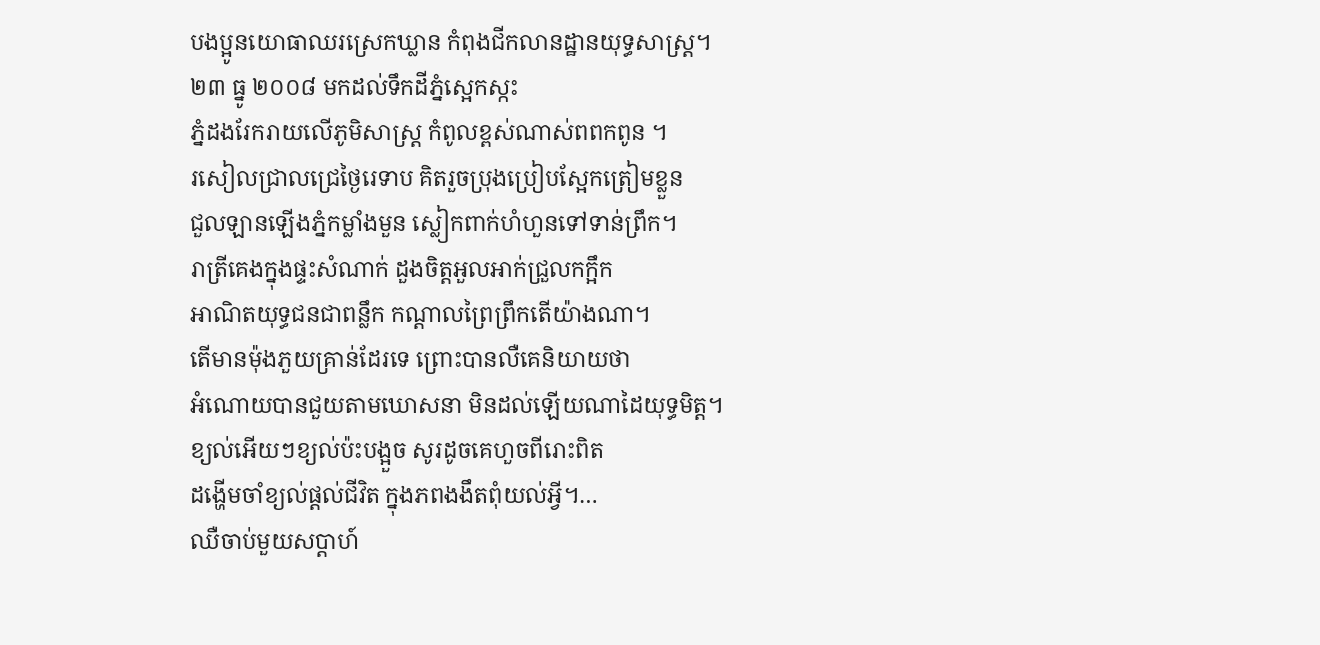បងប្អូនយោធាឈរស្រេកឃ្លាន កំពុងជីកលានដ្ឋានយុទ្ធសាស្រ្ត។
២៣ ធ្នូ ២០០៨ មកដល់ទឹកដីភ្នំស្អេកស្កះ
ភ្នំដងរែករាយលើភូមិសាស្រ្ត កំពូលខ្ពស់ណាស់ពពកពូន ។
រសៀលជ្រាលជ្រេថ្ងៃរេទាប គិតរួចប្រុងប្រៀបស្អែកត្រៀមខ្លួន
ជួលឡានឡើងភ្នំកម្លាំងមួន ស្លៀកពាក់ហំហួនទៅទាន់ព្រឹក។
រាត្រីគេងក្នុងផ្ទះសំណាក់ ដួងចិត្តអួលអាក់ជ្រួលកក្អឹក
អាណិតយុទ្ធជនជាពន្លឹក កណ្តាលព្រៃព្រឹកតើយ៉ាងណា។
តើមានម៉ុងភួយគ្រាន់ដែរទេ ព្រោះបានលឺគេនិយាយថា
អំណោយបានជួយតាមឃោសនា មិនដល់ឡើយណាដៃយុទ្ធមិត្ត។
ខ្យល់អើយៗខ្យល់ប៉ះបង្អួច សូរដូចគេហួចពីរោះពិត
ដង្ហើមចាំខ្យល់ផ្តល់ជីវិត ក្នុងភពងងឹតពុំយល់អ្វី។…
ឈឺចាប់មួយសប្តាហ៍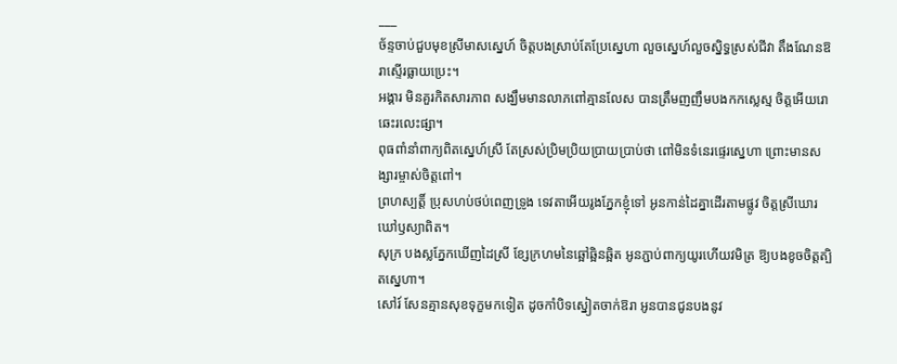___
ច័ន្ទចាប់ជួបមុខស្រីមាសស្នេហ៍ ចិត្តបងស្រាប់តែប្រែស្នេហា លួចស្នេហ៍លួចស្និទ្ធស្រស់ជីវា តឹងណែនឱរាស្ទើរធ្លាយប្រេះ។
អង្គារ មិនគួរកិតសារភាព សង្ឃឹមមានលាភពៅគ្មានលែស បានត្រឹមញញឹមបងកកស្លេស្ម ចិត្តអើយរោឆេះរលេះផ្សា។
ពុធពាំនាំពាក្យពិតស្នេហ៍ស្រី តែស្រស់ប្រិមប្រិយប្រាយប្រាប់ថា ពៅមិនទំនេរផ្ទេរស្នេហា ព្រោះមានសង្សារម្ចាស់ចិត្តពៅ។
ព្រហស្បតិ៍្ត ប្រុសហប់ថប់ពេញទ្រូង ទេវតាអើយរូងភ្នែកខ្ញុំទៅ អូនកាន់ដៃគ្នាដើរតាមផ្លូវ ចិត្តស្រីឃោរឃៅឫស្យាពិត។
សុក្រ បងស្លភ្នែកឃើញដៃស្រី ខ្សែក្រហមនៃឆ្អៅឆ្អិនឆ្អិត អូនភ្ជាប់ពាក្យយូរហើយវមិត្រ ឱ្យបងខូចចិត្តត្បិតស្នេហា។
សៅរ៍ សែនគ្មានសុខទុក្ខមកទៀត ដូចកាំបិទស្នៀតចាក់ឱរា អូនបានជូនបងនូវ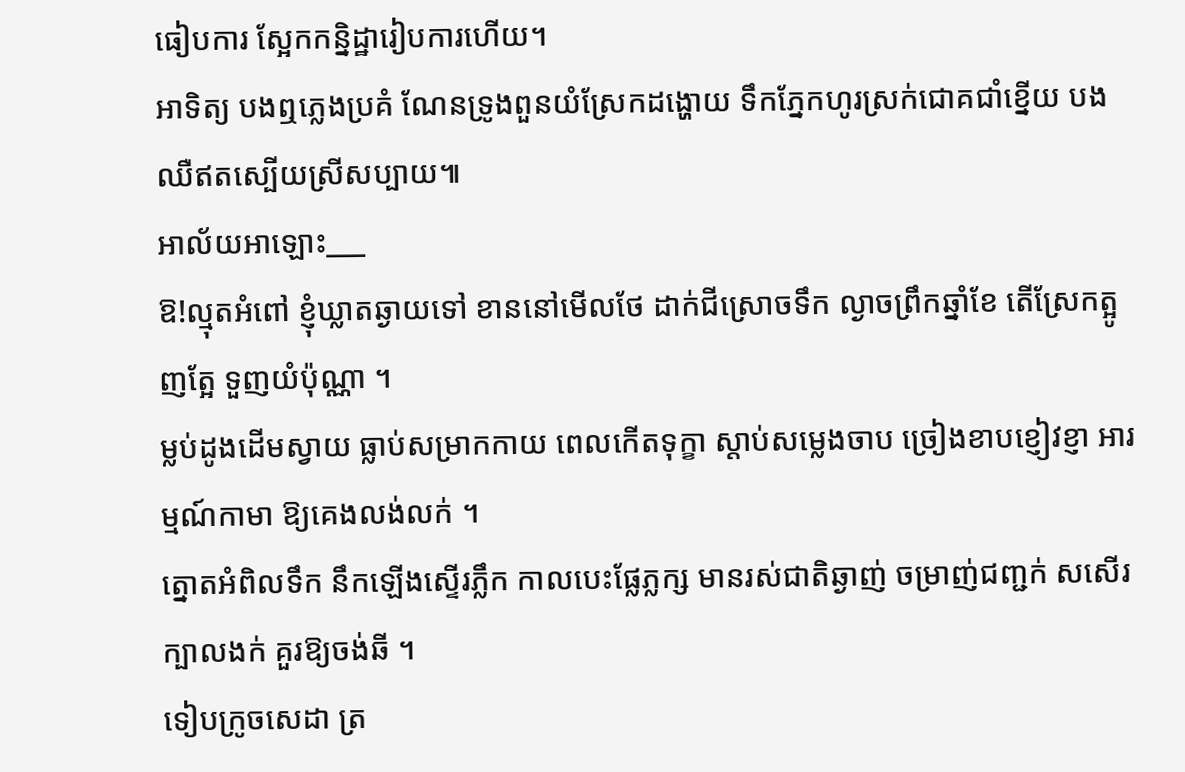ធៀបការ ស្អែកកន្និដ្ឋារៀបការហើយ។
អាទិត្យ បងឮភ្លេងប្រគំ ណែនទ្រូងពួនយំស្រែកដង្ហោយ ទឹកភ្នែកហូរស្រក់ជោគជាំខ្នើយ បងឈឺឥតស្បើយស្រីសប្បាយ៕
អាល័យអាឡោះ___
ឱ!ល្មុតអំពៅ ខ្ញុំឃ្លាតឆ្ងាយទៅ ខាននៅមើលថែ ដាក់ជីស្រោចទឹក ល្ងាចព្រឹកឆ្នាំខែ តើស្រែកត្អូញត្អែ ទួញយំប៉ុណ្ណា ។
ម្លប់ដូងដើមស្វាយ ធ្លាប់សម្រាកកាយ ពេលកើតទុក្ខា ស្តាប់សម្លេងចាប ច្រៀងខាបខ្ញៀវខ្ញា អារម្មណ៍កាមា ឱ្យគេងលង់លក់ ។
ត្នោតអំពិលទឹក នឹកឡើងស្ទើរភ្លឹក កាលបេះផ្លែភ្លក្ស មានរស់ជាតិឆ្ងាញ់ ចម្រាញ់ជញ្ជក់ សសើរក្បាលងក់ គួរឱ្យចង់ឆី ។
ទៀបក្រូចសេដា ត្រ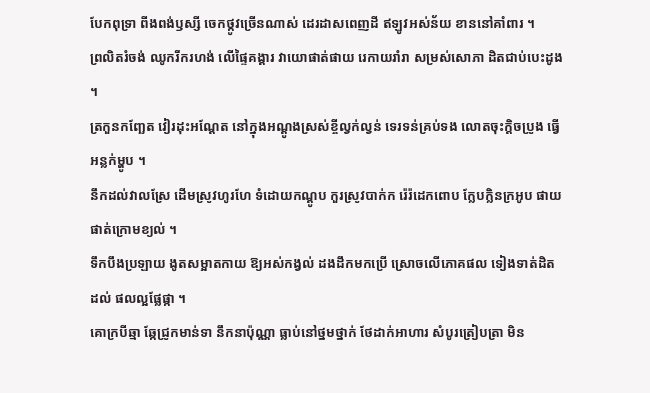បែកពុទ្រា ពីងពង់ឫស្សី ចេកថ្កូវច្រើនណាស់ ដេរដាសពេញដី ឥឡូវអស់ន័យ ខាននៅគាំពារ ។
ព្រលិតរំចង់ ឈូករីករហង់ លើផ្ទៃគង្គារ វាយោផាត់ផាយ រេកាយរាំរា សម្រស់សោភា ដិតជាប់បេះដូង ។
ត្រកួនកញ្ឆែត វៀរដុះអណ្តែត នៅក្នុងអណ្តូងស្រស់ខ្ចីល្វក់ល្វន់ ទេរទន់គ្រប់ទង លោតចុះក្តិចប្រូង ធ្វើអន្លក់ម្ហូប ។
នឹកដល់វាលស្រែ ដើមស្រូវហូរហែ ទំដោយកណ្តូប កួរស្រូវបាក់ក រ៉េរ៉ដេកពោប ក្លែបក្លិនក្រអូប ផាយផាត់ក្រោមខ្យល់ ។
ទឹកបឹងប្រឡាយ ងូតសម្អាតកាយ ឱ្យអស់កង្វល់ ដងដឹកមកប្រើ ស្រោចលើភោគផល ទៀងទាត់ដិតដល់ ផលល្អផ្លែផ្កា ។
គោក្របីឆ្មា ឆ្កែជ្រូកមាន់ទា នឹកនាប៉ុណ្ណា ធ្លាប់នៅថ្នមថ្នាក់ ថែដាក់អាហារ សំបូរត្រៀបត្រា មិន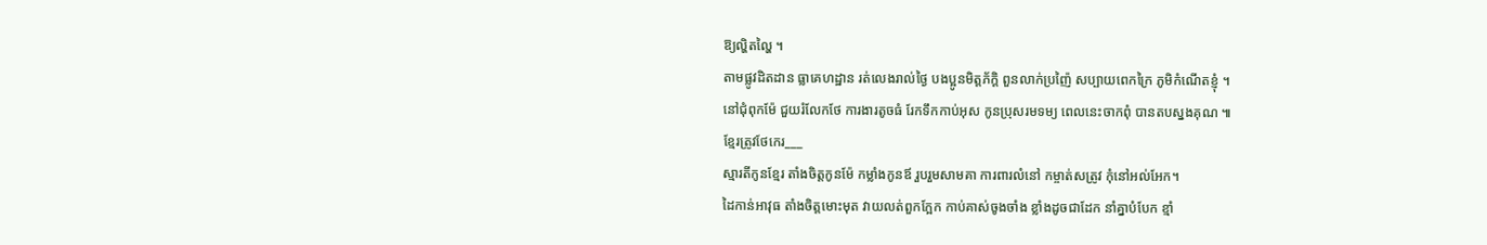ឱ្យល្ហិតល្ហៃ ។
តាមផ្លូវដិតដាន ធ្លាគេហដ្ឋាន រត់លេងរាល់ថ្ងៃ បងប្អូនមិត្តភ័ក្តិ ពួនលាក់ប្រញ៉ៃ សប្បាយពេកក្រៃ ភូមិកំណើតខ្ញុំ ។
នៅជុំពុកម៉ែ ជួយរំលែកថែ ការងារតូចធំ រែកទឹកកាប់អុស កូនប្រុសរមទម្យ ពេលនេះចាកពុំ បានតបស្នងគុណ ៕
ខ្មែរត្រូវថែកេរ___
ស្មារតីកូនខ្មែរ តាំងចិត្តកូនម៉ែ កម្លាំងកូនឪ រួបរួមសាមគា ការពារលំនៅ កម្ចាត់សត្រូវ កុំនៅអល់អែក។
ដៃកាន់អាវុធ តាំងចិត្តមោះមុត វាយលត់ពួកក្អែក កាប់គាស់ចូងចាំង ខ្លាំងដូចជាដែក នាំគ្នាបំបែក ខ្មាំ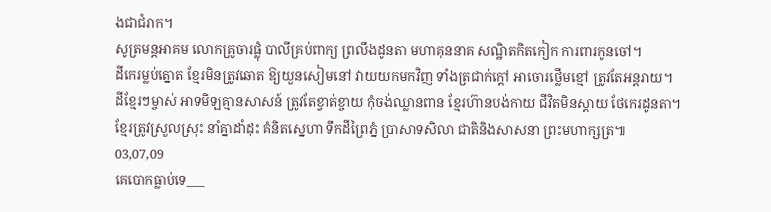ងជាជំរាក។
សូត្រមន្តអាគម លោកគ្រូចារផ្លុំ បាលីគ្រប់ពាក្យ ព្រលឹងដូនតា មហាគុននាគ សណ្ឋិតកិតកៀក ការពារកូនចៅ។
ដីកេរម្លប់ត្នោត ខ្មែរមិនត្រូវឆោត ឱ្យយួនសៀមនៅ វាយយកមកវិញ ទាំងត្រជាក់ក្តៅ អាចោរថ្លើមខ្មៅ ត្រូវតែអន្តរាយ។
ដីខ្មែរៗម្ចាស់ អាទមិឡគ្មានសាសន៍ ត្រូវតែខ្វាត់ខ្ចាយ កុំចង់ឈ្លានពាន ខ្មែរហ៊ានបង់កាយ ជីវិតមិនស្តាយ ថែកេរដូនតា។
ខ្មែរត្រូវស្រួលស្រុះ នាំគ្នាដាំដុះ គំនិតស្នេហា ទឹកដីព្រៃភ្នំ ប្រាសាទសិលា ជាតិនិងសាសនា ព្រះមហាក្សត្រ៕
03,07,09
គេបោកធ្លាប់ទេ___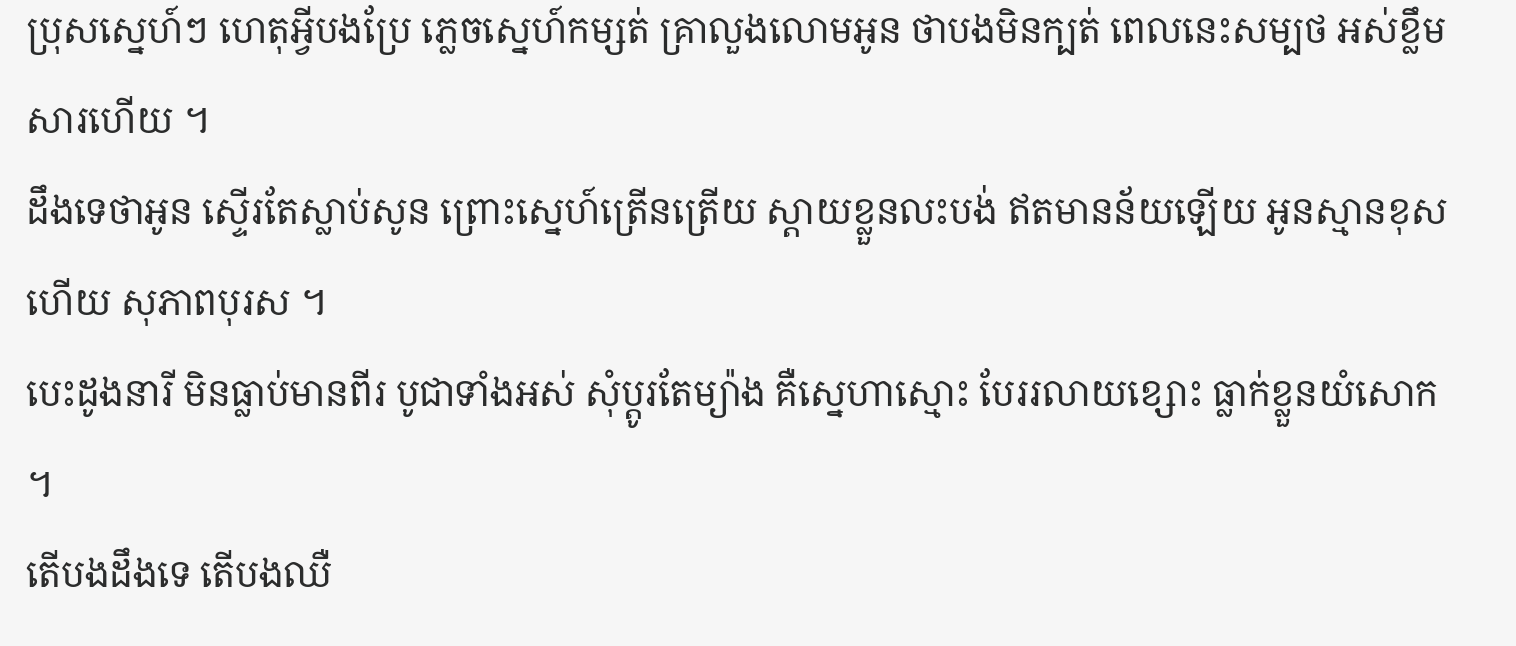ប្រុសស្នេហ៍ៗ ហេតុអ្វីបងប្រែ ភ្លេចស្នេហ៍កម្សត់ គ្រាលួងលោមអូន ថាបងមិនក្បត់ ពេលនេះសម្បថ អស់ខ្លឹមសារហើយ ។
ដឹងទេថាអូន ស្ទើរតែស្លាប់សូន ព្រោះស្នេហ៍ត្រើនត្រើយ ស្តាយខ្លួនលះបង់ ឥតមានន័យឡើយ អូនស្មានខុសហើយ សុភាពបុរស ។
បេះដូងនារី មិនធ្លាប់មានពីរ បូជាទាំងអស់ សុំប្តូរតែម្យ៉ាង គឺស្នេហាស្មោះ បែររលាយខ្សោះ ធ្លាក់ខ្លួនយំសោក ។
តើបងដឹងទេ តើបងឈឺ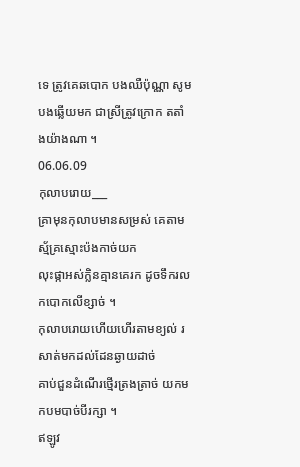ទេ ត្រូវគេឆបោក បងឈឺប៉ុណ្ណា សូមបងឆ្លើយមក ជាស្រីត្រូវក្រោក តតាំងយ៉ាងណា ។
06.06.09
កុលាបរោយ___
គ្រាមុនកុលាបមានសម្រស់ គេតាមស្ម័គ្រស្មោះប៉ងកាច់យក
លុះផ្កាអស់ក្លិនគ្មានគេរក ដូចទឹករលកបោកលើខ្សាច់ ។
កុលាបរោយហើយហើរតាមខ្យល់ រសាត់មកដល់ដែនឆ្ងាយដាច់
គាប់ជួនដំណើរថ្មើរត្រងត្រាច់ យកមកបមបាច់បីរក្សា ។
ឥឡូវ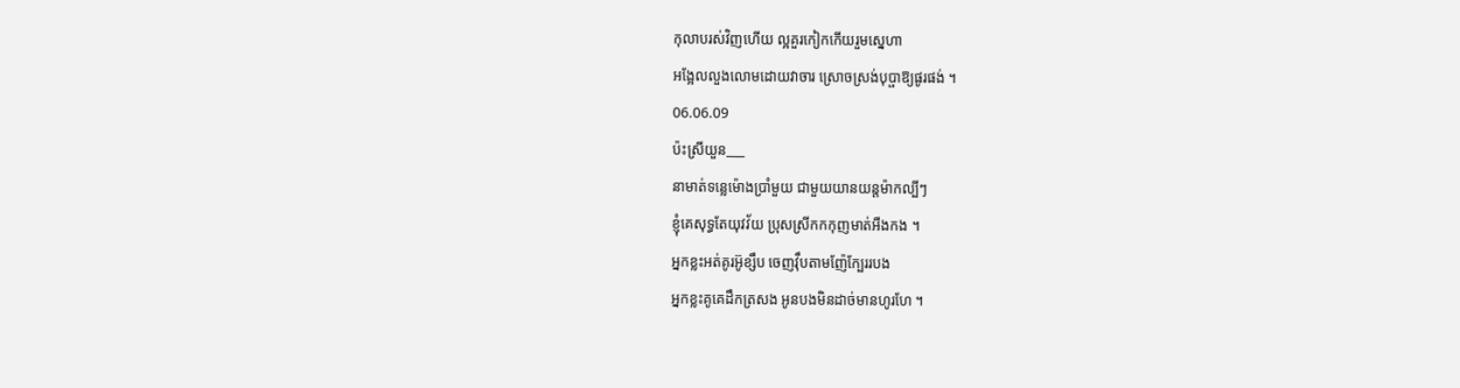កុលាបរស់វិញហើយ ល្អគួរកៀកកើយរួមស្នេហា
អង្អែលលួងលោមដោយវាចារ ស្រោចស្រង់បុប្ផាឱ្យផូរផង់ ។
06.06.09
ប៉ះស្រីយួន___
នាមាត់ទន្លេម៉ោងប្រាំមួយ ជាមួយយានយន្តម៉ាកល្បីៗ
ខ្ញុំគេសុទ្ធតែយុវវ័យ ប្រុសស្រីកកកុញមាត់អឺងកង ។
អ្នកខ្លះអត់គូរអ៊ូខ្សឹប ចេញវ៉ឹបតាមញ៉ែក្បែររបង
អ្នកខ្លះគូគេដឹកត្រសង អូនបងមិនដាច់មានហូរហែ ។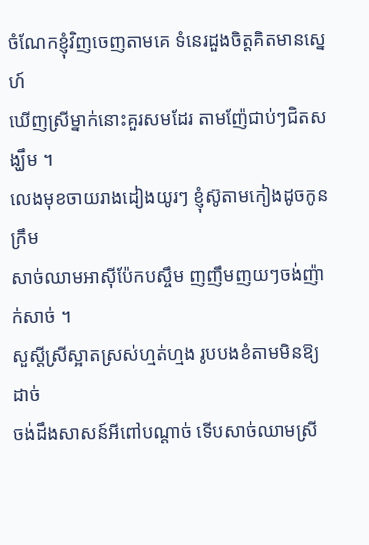ចំណែកខ្ញុំវិញចេញតាមគេ ទំនេរដួងចិត្តគិតមានស្នេហ៍
ឃើញស្រីម្នាក់នោះគួរសមដែរ តាមញ៉ែជាប់ៗជិតសង្ឃឹម ។
លេងមុខចាយរាងដៀងយូរៗ ខ្ញុំស៊ូតាមកៀងដូចកូនក្រឹម
សាច់ឈាមអាស៊ីប៉ែកបស្ចឹម ញញឹមញយៗចង់ញ៉ាក់សាច់ ។
សួស្តីស្រីស្អាតស្រស់ហ្មត់ហ្មង រូបបងខំតាមមិនឱ្យដាច់
ចង់ដឹងសាសន៍អីពៅបណ្តាច់ ទើបសាច់ឈាមស្រី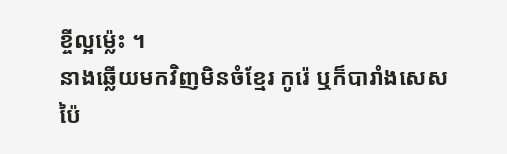ខ្ចីល្អម៉្លេះ ។
នាងឆ្លើយមកវិញមិនចំខ្មែរ កូរ៉េ ឬក៏បារាំងសេស
ប៉ៃ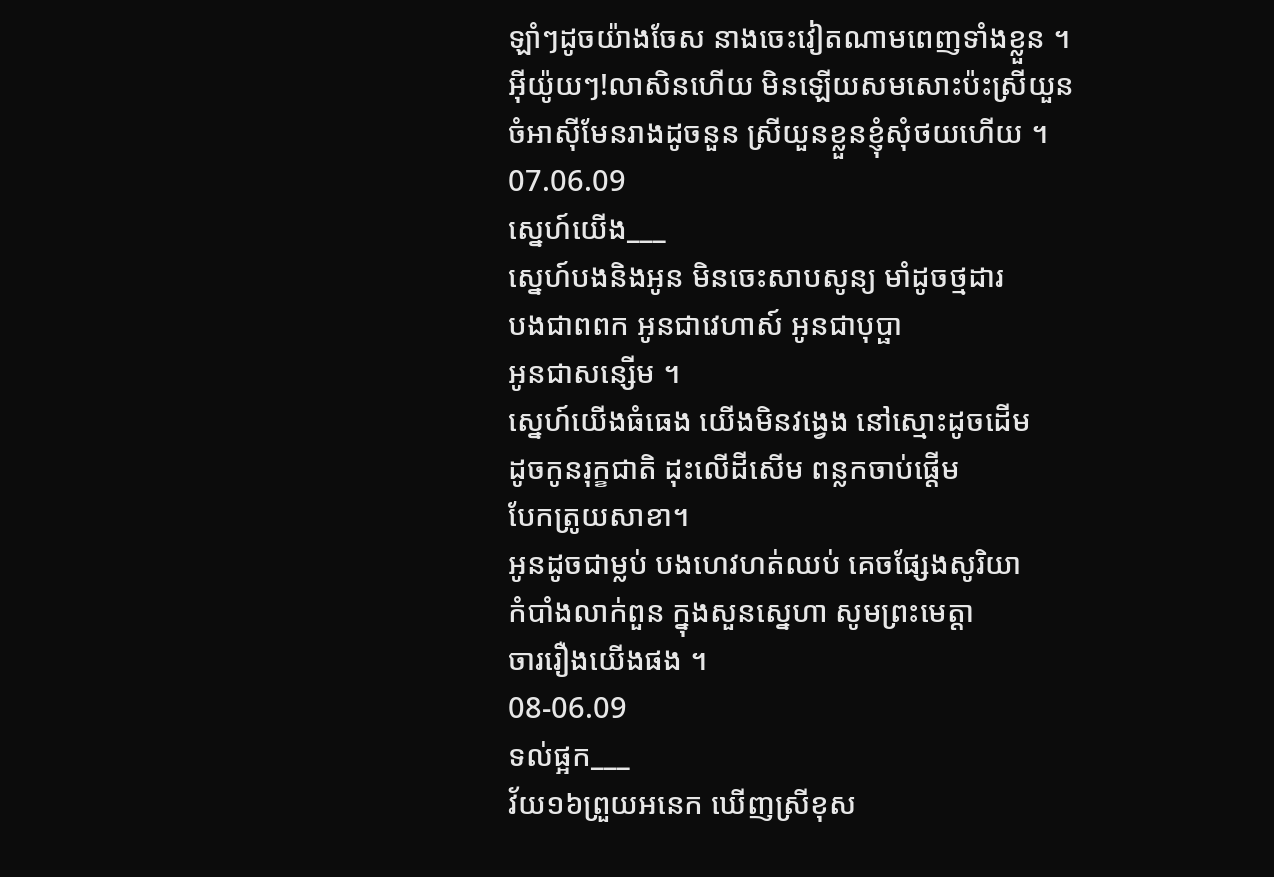ឡាំៗដូចយ៉ាងចែស នាងចេះវៀតណាមពេញទាំងខ្លួន ។
អ៊ីយ៉ូយៗ!លាសិនហើយ មិនឡើយសមសោះប៉ះស្រីយួន
ចំអាស៊ីមែនរាងដូចនួន ស្រីយួនខ្លួនខ្ញុំសុំថយហើយ ។
07.06.09
ស្នេហ៍យើង___
ស្នេហ៍បងនិងអូន មិនចេះសាបសូន្យ មាំដូចថ្មដារ
បងជាពពក អូនជាវេហាស៍ អូនជាបុប្ផា
អូនជាសន្សើម ។
ស្នេហ៍យើងធំធេង យើងមិនវង្វេង នៅស្មោះដូចដើម
ដូចកូនរុក្ខជាតិ ដុះលើដីសើម ពន្លកចាប់ផ្តើម
បែកត្រូយសាខា។
អូនដូចជាម្លប់ បងហេវហត់ឈប់ គេចផ្សែងសូរិយា
កំបាំងលាក់ពួន ក្នុងសួនស្នេហា សូមព្រះមេត្តា
ចាររឿងយើងផង ។
08-06.09
ទល់ផ្អក___
វ័យ១៦ព្រួយអនេក ឃើញស្រីខុស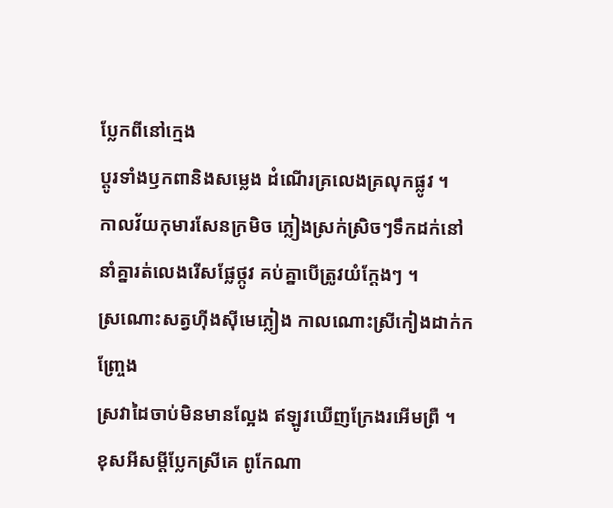ប្លែកពីនៅក្មេង
ប្តូរទាំងឫកពានិងសម្លេង ដំណើរគ្រលេងគ្រលុកផ្លូវ ។
កាលវ័យកុមារសែនក្រមិច ភ្លៀងស្រក់ស្រិចៗទឹកដក់នៅ
នាំគ្នារត់លេងរើសផ្លែថ្កូវ គប់គ្នាបើត្រូវយំក្តែងៗ ។
ស្រណោះសត្វហ៊ីងស៊ីមេភ្លៀង កាលណោះស្រីកៀងដាក់កញ្ច្រែង
ស្រវាដៃចាប់មិនមានល្អែង ឥឡូវឃើញក្រែងរអើមព្រឺ ។
ខុសអីសម្តីប្លែកស្រីគេ ពូកែណា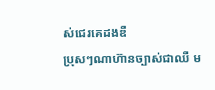ស់ជេរគេដងឌឺ
ប្រុសៗណាហ៊ានច្បាស់ជាឈឺ ម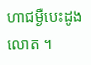ហាជម្ងឺបេះដូងលោត ។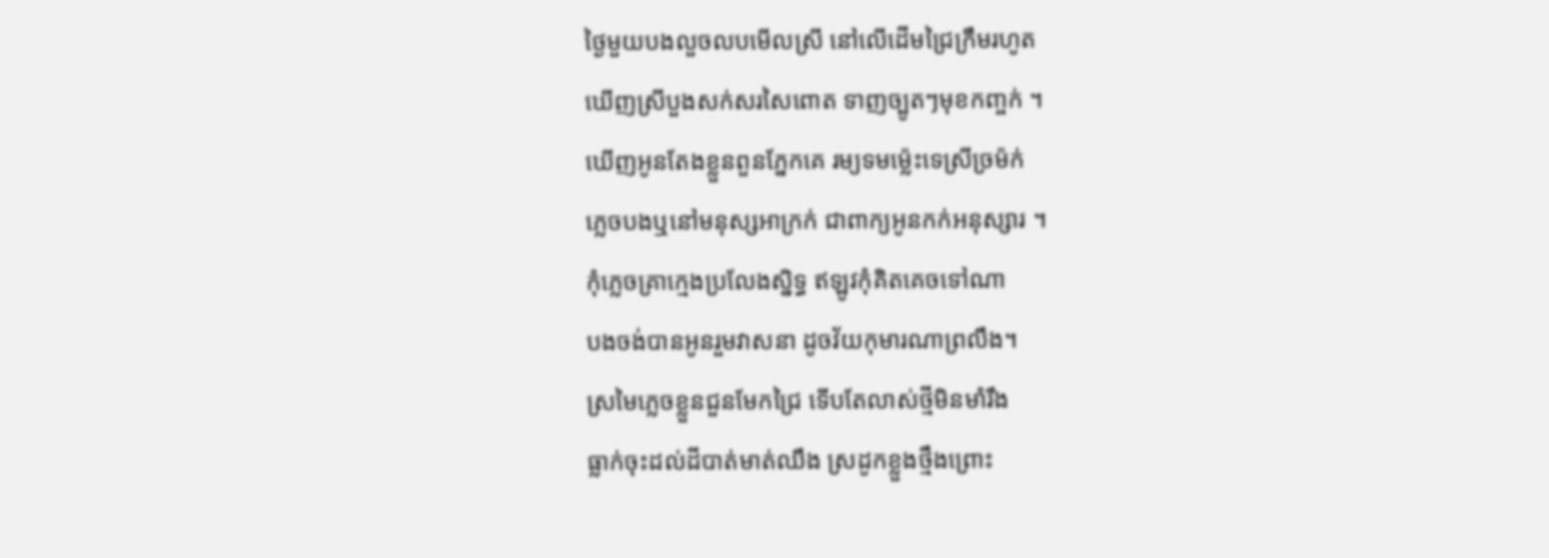ថ្ងៃមួយបងលួចលបមើលស្រី នៅលើដើមជ្រៃក្រឹមរហូត
ឃើញស្រីបួងសក់សរសៃពោត ទាញច្បូតៗមុខកញ្ចក់ ។
ឃើញអូនតែងខ្លួនពួនភ្នែកគេ រម្យទមម៉្លេះទេស្រីច្រម៉ក់
ភ្លេចបងឬនៅមនុស្សអាក្រក់ ជាពាក្យអូនកក់អនុស្សារ ។
កុំភ្លេចគ្រាក្មេងប្រលែងស្និទ្ធ ឥឡូវកុំគិតគេចទៅណា
បងចង់បានអូនរួមវាសនា ដូចវ័យកុមារណាព្រលឹង។
ស្រមៃភ្លេចខ្លួនជួនមែកជ្រៃ ទើបតែលាស់ថ្មីមិនមាំរឹង
ធ្លាក់ចុះដល់ដីបាត់មាត់ឈឹង ស្រដូកខ្លួងថ្មឹងព្រោះ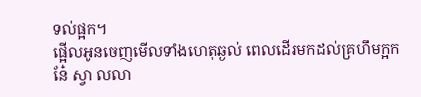ទល់ផ្អក។
ផ្អើលអូនចេញមើលទាំងហេតុឆ្ងល់ ពេលដើរមកដល់គ្រហឹមក្អក
នែ៎ ស្វា លលា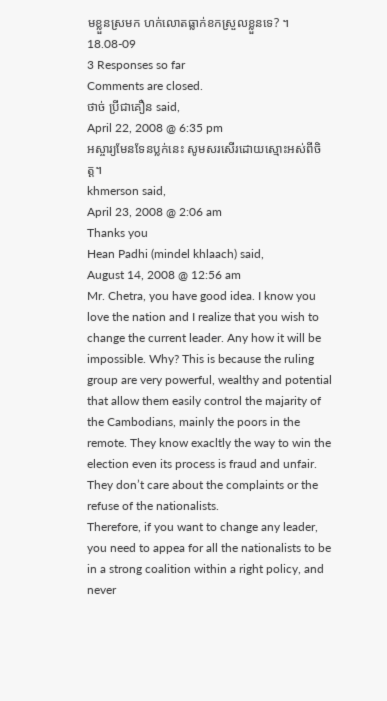មខ្លួនស្រមក ហក់លោតធ្លាក់ខកស្រួលខ្លួនទេ? ។
18.08-09
3 Responses so far
Comments are closed.
ថាច់ ប្រីជាគឿន said,
April 22, 2008 @ 6:35 pm
អស្ចារ្យមែនទែនប្លក់នេះ សូមសរសើរដោយស្មោះអស់ពីចិត្ត។
khmerson said,
April 23, 2008 @ 2:06 am
Thanks you
Hean Padhi (mindel khlaach) said,
August 14, 2008 @ 12:56 am
Mr. Chetra, you have good idea. I know you love the nation and I realize that you wish to change the current leader. Any how it will be impossible. Why? This is because the ruling group are very powerful, wealthy and potential that allow them easily control the majarity of the Cambodians, mainly the poors in the remote. They know exacltly the way to win the election even its process is fraud and unfair. They don’t care about the complaints or the refuse of the nationalists.
Therefore, if you want to change any leader, you need to appea for all the nationalists to be in a strong coalition within a right policy, and never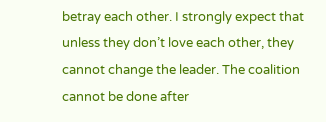betray each other. I strongly expect that unless they don’t love each other, they cannot change the leader. The coalition cannot be done after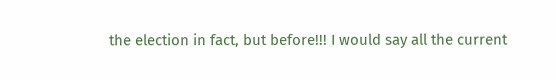the election in fact, but before!!! I would say all the current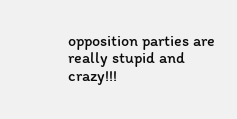opposition parties are really stupid and crazy!!!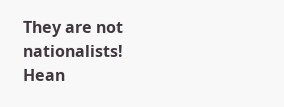They are not nationalists!
Hean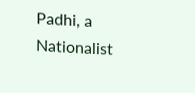Padhi, a Nationalist